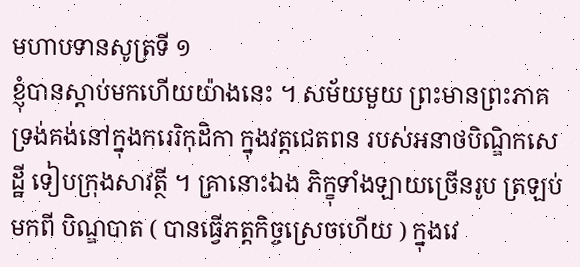មហាបទានសូត្រទី ១
ខ្ញុំបានស្តាប់មកហើយយ៉ាងនេះ ។ សម័យមួយ ព្រះមានព្រះភាគ ទ្រង់គង់នៅក្នុងករេរិកុដិកា ក្នុងវត្តជេតពន របស់អនាថបិណ្ឌិកសេដ្ឋី ទៀបក្រុងសាវត្ថី ។ គ្រានោះឯង ភិក្ខុទាំងឡាយច្រើនរូប ត្រឡប់មកពី បិណ្ឌបាត ( បានធ្វើភត្តកិច្ចស្រេចហើយ ) ក្នុងវេ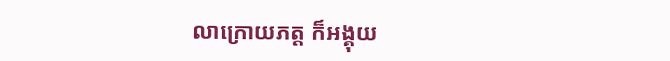លាក្រោយភត្ត ក៏អង្គុយ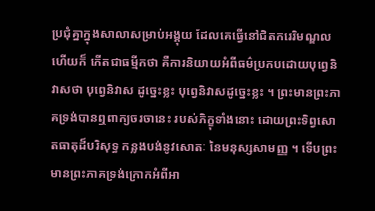ប្រជុំគ្នាក្នុងសាលាសម្រាប់អង្គុយ ដែលគេធ្វើនៅជិតករេរិមណ្ឌល ហើយក៏ កើតជាធម្មីកថា គឺការនិយាយអំពីធម៌ប្រកបដោយបុព្វេនិវាសថា បុព្វេនិវាស ដូច្នេះខ្លះ បុព្វេនិវាសដូច្នេះខ្លះ ។ ព្រះមានព្រះភាគទ្រង់បានឮពាក្យចរចានេះ របស់ភិក្ខុទាំងនោះ ដោយព្រះទិព្វសោតធាតុដ៏បរិសុទ្ធ កន្លងបង់នូវសោតៈ នៃមនុស្សសាមញ្ញ ។ ទើបព្រះមានព្រះភាគទ្រង់ក្រោកអំពីអា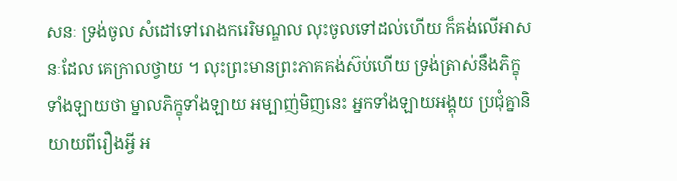សនៈ ទ្រង់ចូល សំដៅទៅរោងករេរិមណ្ឌល លុះចូលទៅដល់ហើយ ក៏គង់លើអាសនៈដែល គេក្រាលថ្វាយ ។ លុះព្រះមានព្រះភាគគង់ស៊ប់ហើយ ទ្រង់ត្រាស់នឹងភិក្ខុ ទាំងឡាយថា ម្នាលភិក្ខុទាំងឡាយ អម្បាញ់មិញនេះ អ្នកទាំងឡាយអង្គុយ ប្រជុំគ្នានិយាយពីរឿងអ្វី អ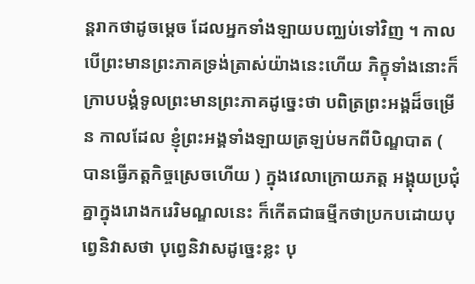ន្តរាកថាដូចម្តេច ដែលអ្នកទាំងឡាយបញ្ឈប់ទៅវិញ ។ កាលបើព្រះមានព្រះភាគទ្រង់ត្រាស់យ៉ាងនេះហើយ ភិក្ខុទាំងនោះក៏ ក្រាបបង្គំទូលព្រះមានព្រះភាគដូច្នេះថា បពិត្រព្រះអង្គដ៏ចម្រើន កាលដែល ខ្ញុំព្រះអង្គទាំងឡាយត្រឡប់មកពីបិណ្ឌបាត ( បានធ្វើភត្តកិច្ចស្រេចហើយ ) ក្នុងវេលាក្រោយភត្ត អង្គុយប្រជុំគ្នាក្នុងរោងករេរិមណ្ឌលនេះ ក៏កើតជាធម្មីកថាប្រកបដោយបុព្វេនិវាសថា បុព្វេនិវាសដូច្នេះខ្លះ បុ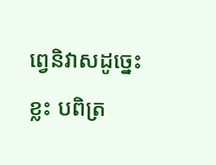ព្វេនិវាសដូច្នេះខ្លះ បពិត្រ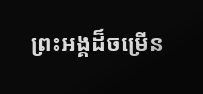ព្រះអង្គដ៏ចម្រើន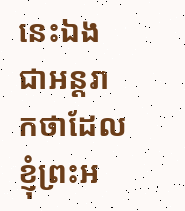នេះឯងជាអន្តរាកថាដែលខ្ញុំព្រះអ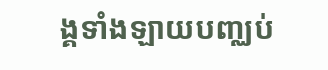ង្គទាំងឡាយបញ្ឈប់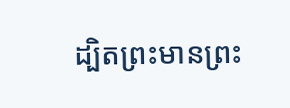ដ្បិតព្រះមានព្រះ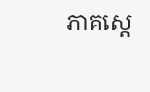ភាគស្តេ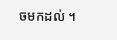ចមកដល់ ។